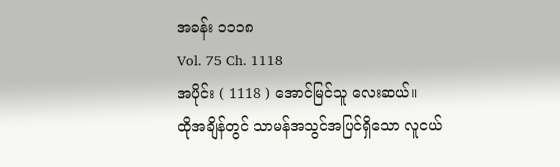အခန်း ၁၁၁၈
Vol. 75 Ch. 1118
အပိုင်း ( 1118 ) အောင်မြင်သူ လေးဆယ်။
ထိုအချိန်တွင် သာမန်အသွင်အပြင်ရှိသော လူငယ်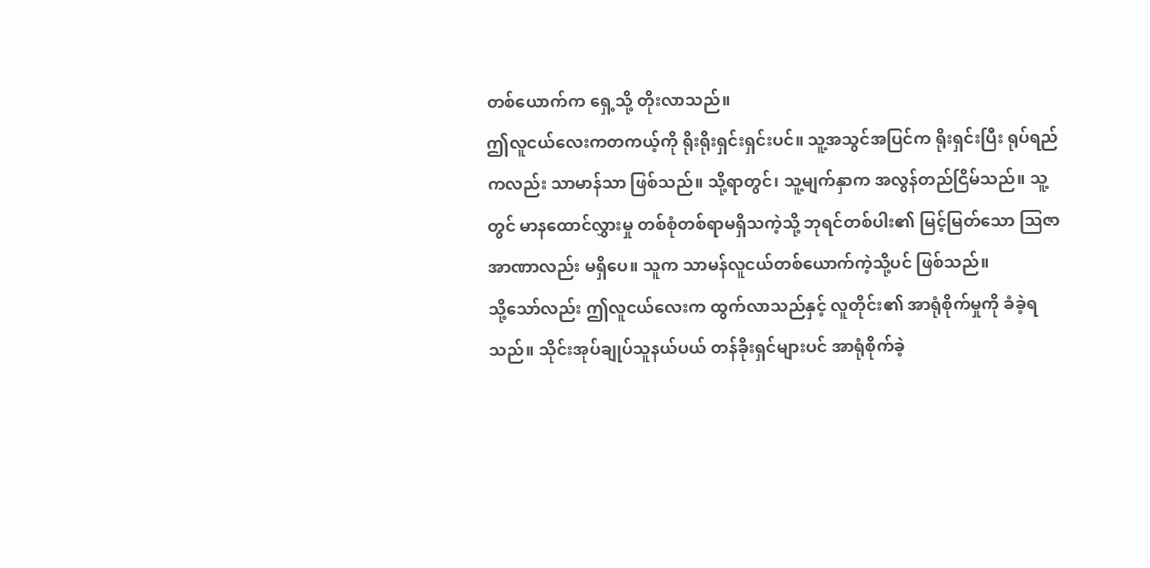တစ်ယောက်က ရှေ့သို့ တိုးလာသည်။
ဤလူငယ်လေးကတကယ့်ကို ရိုးရိုးရှင်းရှင်းပင်။ သူ့အသွင်အပြင်က ရိုးရှင်းပြီး ရုပ်ရည်ကလည်း သာမာန်သာ ဖြစ်သည်။ သို့ရာတွင်၊ သူ့မျက်နှာက အလွန်တည်ငြိမ်သည်။ သူ့တွင် မာနထောင်လွှားမှု တစ်စုံတစ်ရာမရှိသကဲ့သို့ ဘုရင်တစ်ပါး၏ မြင့်မြတ်သော သြဇာအာဏာလည်း မရှိပေ။ သူက သာမန်လူငယ်တစ်ယောက်ကဲ့သို့ပင် ဖြစ်သည်။
သို့သော်လည်း ဤလူငယ်လေးက ထွက်လာသည်နှင့် လူတိုင်း၏ အာရုံစိုက်မှုကို ခံခဲ့ရသည်။ သိုင်းအုပ်ချုပ်သူနယ်ပယ် တန်ခိုးရှင်များပင် အာရုံစိုက်ခဲ့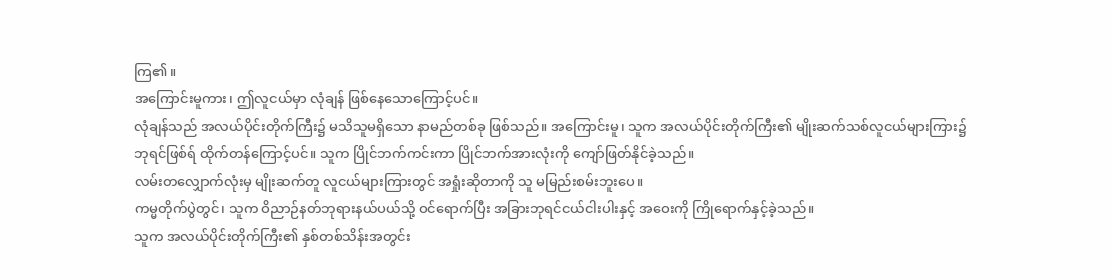ကြ၏။
အကြောင်းမူကား၊ ဤလူငယ်မှာ လုံချန် ဖြစ်နေသောကြောင့်ပင်။
လုံချန်သည် အလယ်ပိုင်းတိုက်ကြီး၌ မသိသူမရှိသော နာမည်တစ်ခု ဖြစ်သည်။ အကြောင်းမူ၊ သူက အလယ်ပိုင်းတိုက်ကြီး၏ မျိုးဆက်သစ်လူငယ်များကြား၌ ဘုရင်ဖြစ်ရ် ထိုက်တန်ကြောင့်ပင်။ သူက ပြိုင်ဘက်ကင်းကာ ပြိုင်ဘက်အားလုံးကို ကျော်ဖြတ်နိုင်ခဲ့သည်။
လမ်းတလျှောက်လုံးမှ မျိုးဆက်တူ လူငယ်များကြားတွင် အရှုံးဆိုတာကို သူ မမြည်းစမ်းဘူးပေ။
ကမ္မတိုက်ပွဲတွင်၊ သူက ဝိညာဉ်နတ်ဘုရားနယ်ပယ်သို့ ဝင်ရောက်ပြီး အခြားဘုရင်ငယ်ငါးပါးနှင့် အဝေးကို ကြိုရောက်နှင့်ခဲ့သည်။
သူက အလယ်ပိုင်းတိုက်ကြီး၏ နှစ်တစ်သိန်းအတွင်း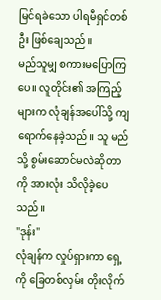မြင်ရခဲသော ပါရမီရှင်တစ်ဦး ဖြစ်ချေသည်။
မည်သူမျှ စကားမပြောကြပေ။ လူတိုင်း၏ အကြည့်များက လုံချန်အပေါ်သို့ ကျရောက်နေခဲ့သည်။ သူ မည်သို့ စွမ်းဆောင်မလဲဆိုတာကို အားလုံး သိလိုခဲ့ပေသည်။
"ဒုန်း"
လုံချန်က လှုပ်ရှားကာ ရှေ့ကို ခြေတစ်လှမ်း တိုးလိုက်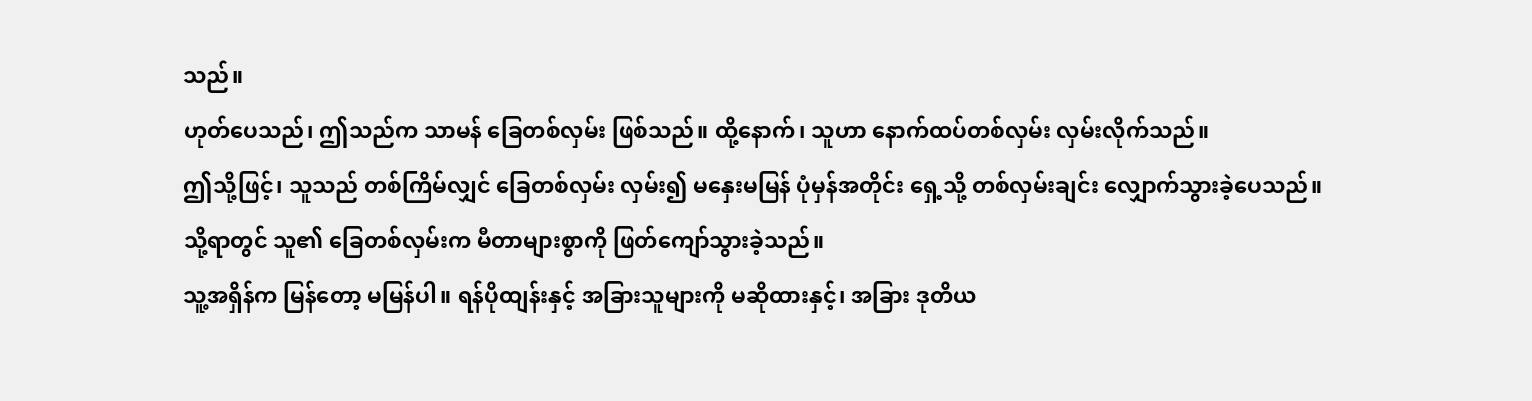သည်။
ဟုတ်ပေသည်၊ ဤသည်က သာမန် ခြေတစ်လှမ်း ဖြစ်သည်။ ထို့နောက်၊ သူဟာ နောက်ထပ်တစ်လှမ်း လှမ်းလိုက်သည်။
ဤသို့ဖြင့်၊ သူသည် တစ်ကြိမ်လျှင် ခြေတစ်လှမ်း လှမ်း၍ မနှေးမမြန် ပုံမှန်အတိုင်း ရှေ့သို့ တစ်လှမ်းချင်း လျှောက်သွားခဲ့ပေသည်။
သို့ရာတွင် သူ၏ ခြေတစ်လှမ်းက မီတာများစွာကို ဖြတ်ကျော်သွားခဲ့သည်။
သူ့အရှိန်က မြန်တော့ မမြန်ပါ။ ရန်ပိုထျန်းနှင့် အခြားသူများကို မဆိုထားနှင့်၊ အခြား ဒုတိယ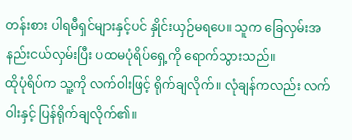တန်းစား ပါရမီရှင်များနှင့်ပင် နှိုင်းယှဉ်မရပေ။ သူက ခြေလှမ်းအနည်းငယ်လှမ်းပြီး ပထမပုံရိပ်ရှေ့ကို ရောက်သွားသည်။
ထိုပုံရိပ်က သူ့ကို လက်ဝါးဖြင့် ရိုက်ချလိုက်။ လုံချန်ကလည်း လက်ဝါးနှင့် ပြန်ရိုက်ချလိုက်၏။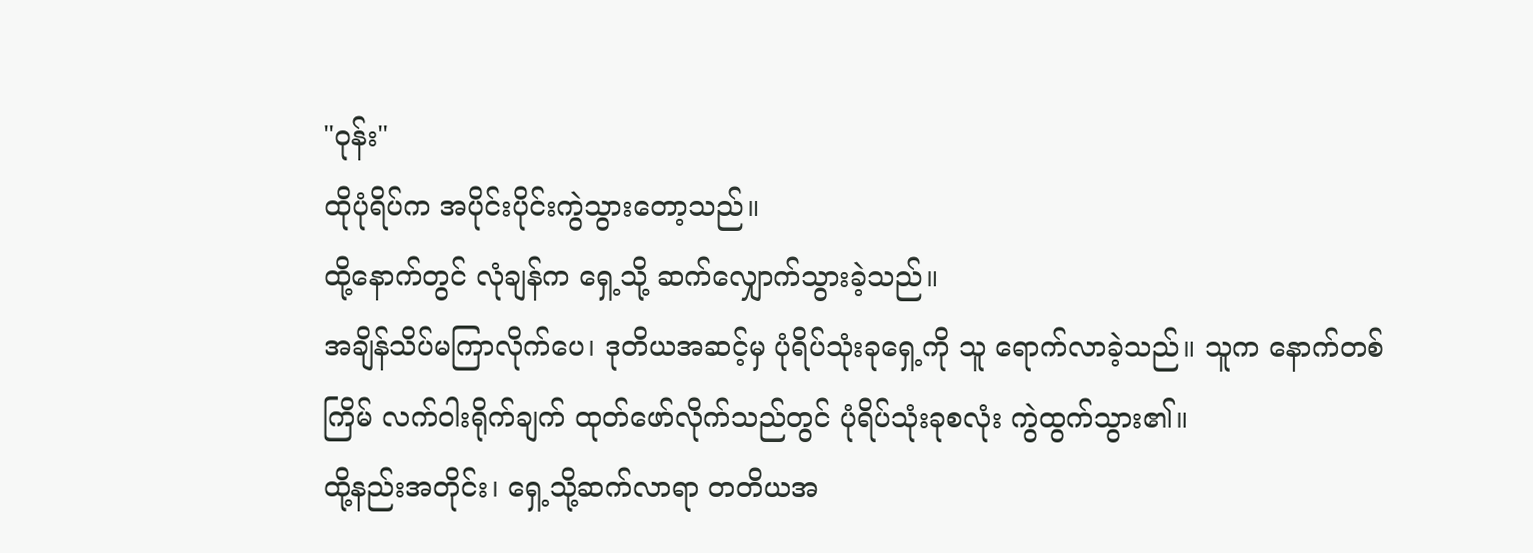"ဝုန်း"
ထိုပုံရိပ်က အပိုင်းပိုင်းကွဲသွားတော့သည်။
ထို့နောက်တွင် လုံချန်က ရှေ့သို့ ဆက်လျှောက်သွားခဲ့သည်။
အချိန်သိပ်မကြာလိုက်ပေ၊ ဒုတိယအဆင့်မှ ပုံရိပ်သုံးခုရှေ့ကို သူ ရောက်လာခဲ့သည်။ သူက နောက်တစ်ကြိမ် လက်ဝါးရိုက်ချက် ထုတ်ဖော်လိုက်သည်တွင် ပုံရိပ်သုံးခုစလုံး ကွဲထွက်သွား၏။
ထို့နည်းအတိုင်း၊ ရှေ့သို့ဆက်လာရာ တတိယအ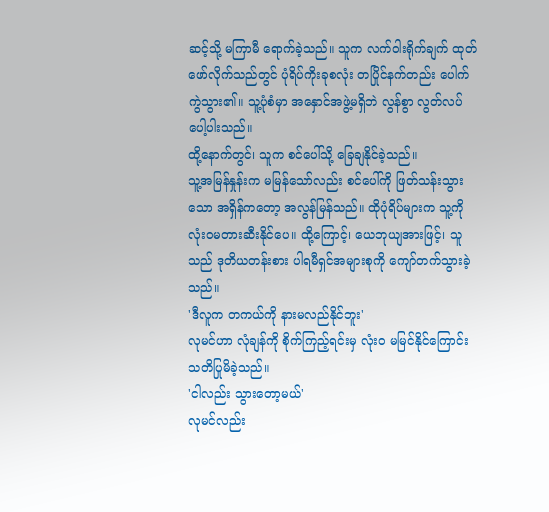ဆင့်သို့ မကြာမီ ရောက်ခဲ့သည်။ သူက လက်ဝါးရိုက်ချက် ထုတ်ဖော်လိုက်သည်တွင် ပုံရိပ်ကိုးခုစလုံး တပြိုင်နက်တည်း ပေါက်ကွဲသွား၏။ သူ့ပုံစံမှာ အနှောင်အဖွဲ့မရှိဘဲ လွန်စွာ လွတ်လပ်ပေါ့ပါးသည်။
ထို့နောက်တွင်၊ သူက စင်ပေါ်သို့ ခြေချနိုင်ခဲ့သည်။
သူ့အမြန်နှုန်းက မမြန်သော်လည်း စင်ပေါ်ကို ဖြတ်သန်းသွားသော အရှိန်ကတော့ အလွန်မြန်သည်။ ထိုပုံရိပ်များက သူ့ကို လုံးဝမတားဆီးနိုင်ပေ။ ထို့ကြောင့်၊ ယေဘုယျအားဖြင့်၊ သူသည် ဒုတိယတန်းစား ပါရမီရှင်အများစုကို ကျော်တက်သွားခဲ့သည်။
'ဒီလူက တကယ်ကို နားမလည်နိုင်ဘူး'
လုမင်ဟာ လုံချန်ကို စိုက်ကြည့်ရင်းမှ လုံးဝ မမြင်နိုင်ကြောင်း သတိပြုမိခဲ့သည်။
'ငါလည်း သွားတော့မယ်'
လုမင်လည်း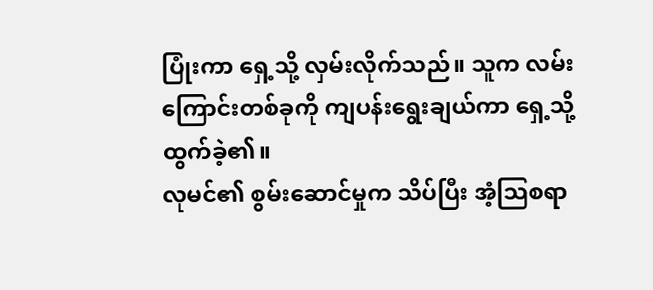ပြုံးကာ ရှေ့သို့ လှမ်းလိုက်သည်။ သူက လမ်းကြောင်းတစ်ခုကို ကျပန်းရွေးချယ်ကာ ရှေ့သို့ ထွက်ခဲ့၏။
လုမင်၏ စွမ်းဆောင်မှုက သိပ်ပြီး အံ့သြစရာ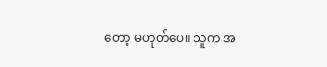တော့ မဟုတ်ပေ။ သူက အ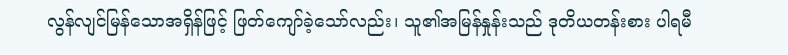လွန်လျင်မြန်သောအရှိန်ဖြင့် ဖြတ်ကျော်ခဲ့သော်လည်း၊ သူ၏အမြန်နှုန်းသည် ဒုတိယတန်းစား ပါရမီ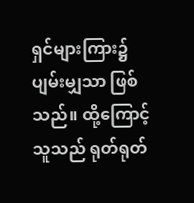ရှင်များကြား၌ ပျမ်းမျှသာ ဖြစ်သည်။ ထို့ကြောင့် သူသည် ရုတ်ရုတ်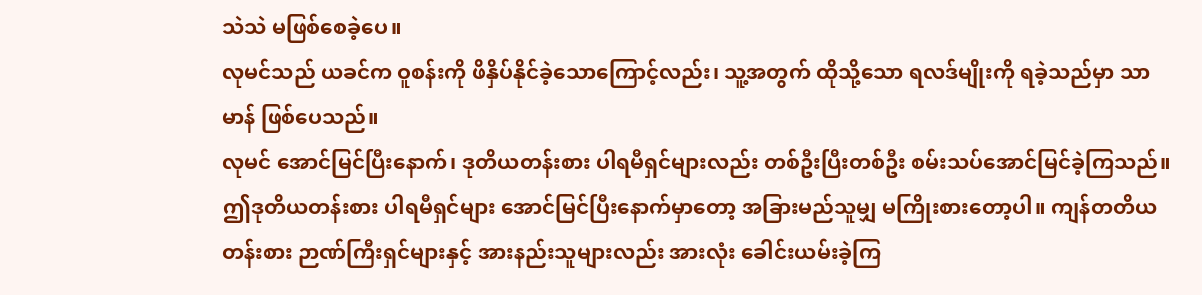သဲသဲ မဖြစ်စေခဲ့ပေ။
လုမင်သည် ယခင်က ဝူစန်းကို ဖိနှိပ်နိုင်ခဲ့သောကြောင့်လည်း၊ သူ့အတွက် ထိုသို့သော ရလဒ်မျိုးကို ရခဲ့သည်မှာ သာမာန် ဖြစ်ပေသည်။
လုမင် အောင်မြင်ပြီးနောက်၊ ဒုတိယတန်းစား ပါရမီရှင်များလည်း တစ်ဦးပြီးတစ်ဦး စမ်းသပ်အောင်မြင်ခဲ့ကြသည်။
ဤဒုတိယတန်းစား ပါရမီရှင်များ အောင်မြင်ပြီးနောက်မှာတော့ အခြားမည်သူမျှ မကြိုးစားတော့ပါ။ ကျန်တတိယတန်းစား ဉာဏ်ကြီးရှင်များနှင့် အားနည်းသူများလည်း အားလုံး ခေါင်းယမ်းခဲ့ကြ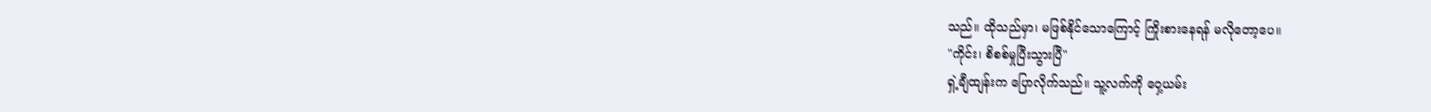သည်။ ထိုသည်မှာ၊ မဖြစ်နိုင်သောကြောင့် ကြိုးစားနေရန် မလိုတော့ပေ။
"ကိုင်း၊ စိစစ်မှုပြီးသွားပြီ"
ရှဲ့ချီထျန်းက ပြောလိုက်သည်။ သူ့လက်ကို ဝှေ့ယမ်း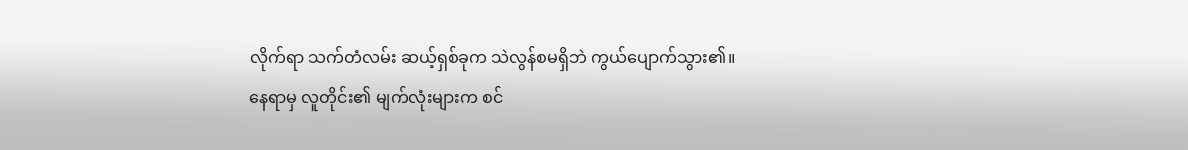လိုက်ရာ သက်တံလမ်း ဆယ့်ရှစ်ခုက သဲလွန်စမရှိဘဲ ကွယ်ပျောက်သွား၏။
နေရာမှ လူတိုင်း၏ မျက်လုံးများက စင်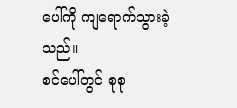ပေါ်ကို ကျရောက်သွားခဲ့သည်။
စင်ပေါ်တွင် စုစု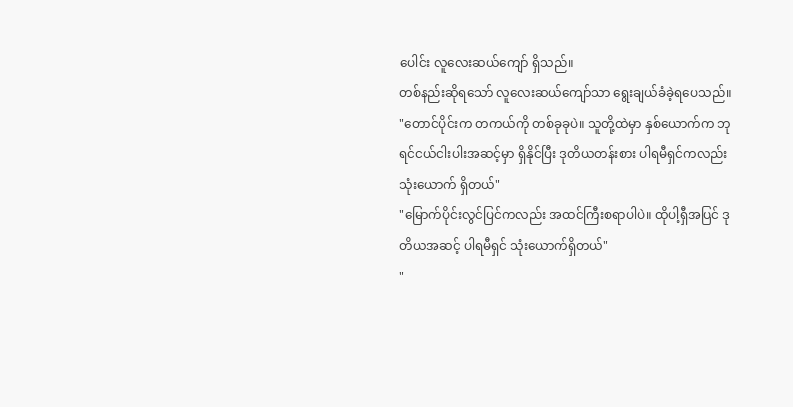ပေါင်း လူလေးဆယ်ကျော် ရှိသည်။
တစ်နည်းဆိုရသော် လူလေးဆယ်ကျော်သာ ရွေးချယ်ခံခဲ့ရပေသည်။
"တောင်ပိုင်းက တကယ်ကို တစ်ခုခုပဲ။ သူတို့ထဲမှာ နှစ်ယောက်က ဘုရင်ငယ်ငါးပါးအဆင့်မှာ ရှိနိုင်ပြီး ဒုတိယတန်းစား ပါရမီရှင်ကလည်း သုံးယောက် ရှိတယ်"
"မြောက်ပိုင်းလွင်ပြင်ကလည်း အထင်ကြီးစရာပါပဲ။ ထိုပါ့ရှီအပြင် ဒုတိယအဆင့် ပါရမီရှင် သုံးယောက်ရှိတယ်"
"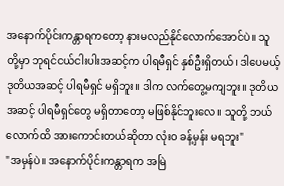အနောက်ပိုင်းကန္တာရကတော့ နားမလည်နိုင်လောက်အောင်ပဲ။ သူတို့မှာ ဘုရင်ငယ်ငါးပါးအဆင့်က ပါရမီရှင် နှစ်ဦးရှိတယ်၊ ဒါပေမယ့် ဒုတိယအဆင့် ပါရမီရှင် မရှိဘူး။ ဒါက လက်တွေ့မကျဘူး။ ဒုတိယအဆင့် ပါရမီရှင်တွေ မရှိတာတော့ မဖြစ်နိုင်ဘူးလေ။ သူတို့ ဘယ်လောက်ထိ အားကောင်းတယ်ဆိုတာ လုံးဝ ခန့်မှန်း မရဘူး"
"အမှန်ပဲ။ အနောက်ပိုင်းကန္တာရက အမြဲ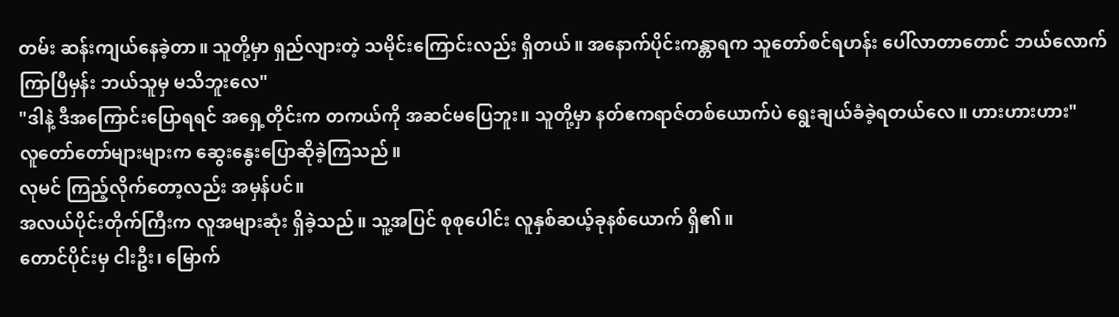တမ်း ဆန်းကျယ်နေခဲ့တာ။ သူတို့မှာ ရှည်လျားတဲ့ သမိုင်းကြောင်းလည်း ရှိတယ်။ အနောက်ပိုင်းကန္တာရက သူတော်စင်ရဟန်း ပေါ်လာတာတောင် ဘယ်လောက်ကြာပြီမှန်း ဘယ်သူမှ မသိဘူးလေ"
"ဒါနဲ့ ဒီအကြောင်းပြောရရင် အရှေ့တိုင်းက တကယ်ကို အဆင်မပြေဘူး။ သူတို့မှာ နတ်ဧကရာဇ်တစ်ယောက်ပဲ ရွေးချယ်ခံခဲ့ရတယ်လေ။ ဟားဟားဟား"
လူတော်တော်များများက ဆွေးနွေးပြောဆိုခဲ့ကြသည်။
လုမင် ကြည့်လိုက်တော့လည်း အမှန်ပင်။
အလယ်ပိုင်းတိုက်ကြီးက လူအများဆုံး ရှိခဲ့သည်။ သူ့အပြင် စုစုပေါင်း လူနှစ်ဆယ့်ခုနစ်ယောက် ရှိ၏။
တောင်ပိုင်းမှ ငါးဦး၊ မြောက်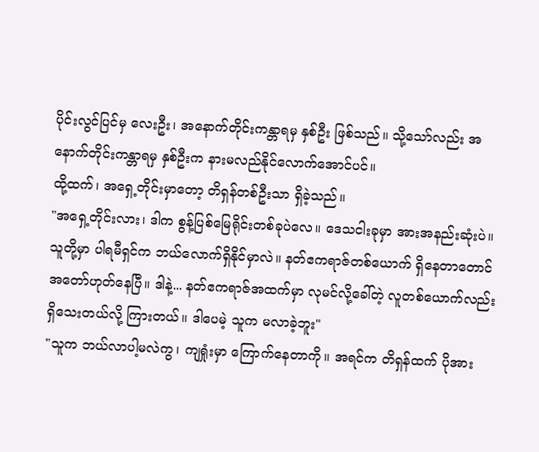ပိုင်းလွင်ပြင်မှ လေးဦး၊ အနောက်တိုင်းကန္တာရမှ နှစ်ဦး ဖြစ်သည်။ သို့သော်လည်း အနောက်တိုင်းကန္တာရမှ နှစ်ဦးက နားမလည်နိုင်လောက်အောင်ပင်။
ထို့ထက်၊ အရှေ့တိုင်းမှာတော့ တိရှန်တစ်ဦးသာ ရှိခဲ့သည်။
"အရှေ့တိုင်းလား၊ ဒါက စွန့်ပြစ်မြေရိုင်းတစ်ခုပဲလေ။ ဒေသငါးခုမှာ အားအနည်းဆုံးပဲ။ သူတို့မှာ ပါရမီရှင်က ဘယ်လောက်ရှိနိုင်မှာလဲ။ နတ်ဧကရာဇ်တစ်ယောက် ရှိနေတာတောင် အတော်ဟုတ်နေပြီ။ ဒါနဲ့... နတ်ဧကရာဇ်အထက်မှာ လုမင်လို့ခေါ်တဲ့ လူတစ်ယောက်လည်း ရှိသေးတယ်လို့ ကြားတယ်။ ဒါပေမဲ့ သူက မလာခဲ့ဘူး"
"သူက ဘယ်လာပါ့မလဲကွ၊ ကျရှုံးမှာ ကြောက်နေတာကို။ အရင်က တိရှန်ထက် ပိုအား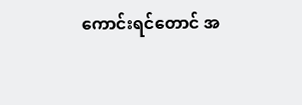ကောင်းရင်တောင် အ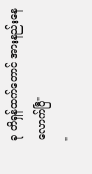ခု တိရှန်ထက်တောင် အားနည်းနေလောက်ပြီ"
"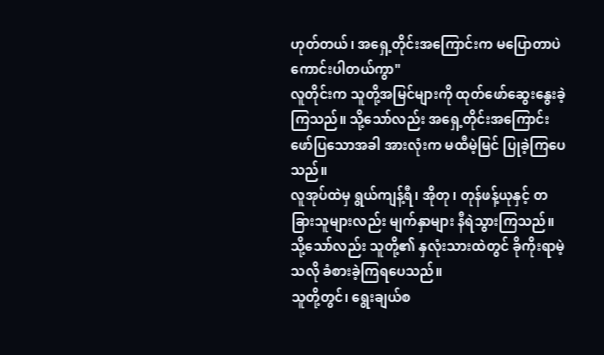ဟုတ်တယ်၊ အရှေ့တိုင်းအကြောင်းက မပြောတာပဲ ကောင်းပါတယ်ကွာ"
လူတိုင်းက သူတို့အမြင်များကို ထုတ်ဖော်ဆွေးနွေးခဲ့ကြသည်။ သို့သော်လည်း အရှေ့တိုင်းအကြောင်း ဖော်ပြသောအခါ အားလုံးက မထီမဲ့မြင် ပြုခဲ့ကြပေသည်။
လူအုပ်ထဲမှ ရွယ်ကျန့်ရီ၊ အိုတု၊ တုန်ဖန့်ယုနှင့် တခြားသူများလည်း မျက်နှာများ နီရဲသွားကြသည်။
သို့သော်လည်း သူတို့၏ နှလုံးသားထဲတွင် ခိုကိုးရာမဲ့သလို ခံစားခဲ့ကြရပေသည်။
သူတို့တွင်၊ ရွေးချယ်စ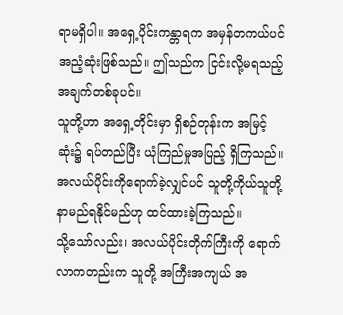ရာမရှိပါ။ အရှေ့ပိုင်းကန္တာရက အမှန်တကယ်ပင် အညံ့ဆုံးဖြစ်သည်။ ဤသည်က ငြင်းလို့မရသည့် အချက်တစ်ခုပင်။
သူတို့ဟာ အရှေ့တိုင်းမှာ ရှိစဉ်တုန်းက အမြင့်ဆုံး၌ ရပ်တည်ပြီး ယုံကြည်မှုအပြည့် ရှိကြသည်။ အလယ်ပိုင်းကိုရောက်ခဲ့လျှင်ပင် သူတို့ကိုယ်သူတို့ နာမည်ရနိုင်မည်ဟု ထင်ထားခဲ့ကြသည်။
သို့သော်လည်း၊ အလယ်ပိုင်းတိုက်ကြီးကို ရောက်လာကတည်းက သူတို့ အကြီးအကျယ် အ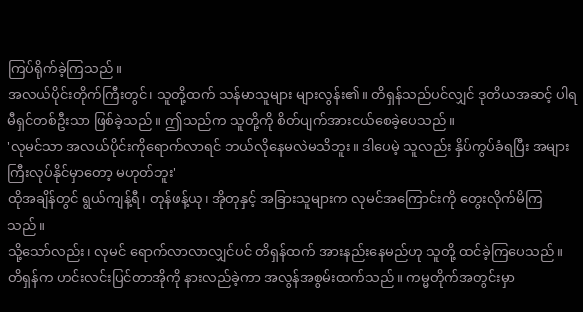ကြပ်ရိုက်ခဲ့ကြသည်။
အလယ်ပိုင်းတိုက်ကြီးတွင်၊ သူတို့ထက် သန်မာသူများ များလွန်း၏။ တိရှန်သည်ပင်လျှင် ဒုတိယအဆင့် ပါရမီရှင်တစ်ဦးသာ ဖြစ်ခဲ့သည်။ ဤသည်က သူတို့ကို စိတ်ပျက်အားငယ်စေခဲ့ပေသည်။
'လုမင်သာ အလယ်ပိုင်းကိုရောက်လာရင် ဘယ်လိုနေမလဲမသိဘူး။ ဒါပေမဲ့ သူလည်း နှိပ်ကွပ်ခံရပြီး အများကြီးလုပ်နိုင်မှာတော့ မဟုတ်ဘူး'
ထိုအချိန်တွင် ရွယ်ကျန့်ရီ၊ တုန်ဖန့်ယု၊ အိုတုနှင့် အခြားသူများက လုမင်အကြောင်းကို တွေးလိုက်မိကြသည်။
သို့သော်လည်း၊ လုမင် ရောက်လာလာလျှင်ပင် တိရှန်ထက် အားနည်းနေမည်ဟု သူတို့ ထင်ခဲ့ကြပေသည်။
တိရှန်က ဟင်းလင်းပြင်တာအိုကို နားလည်ခဲ့ကာ အလွန်အစွမ်းထက်သည်။ ကမ္မတိုက်အတွင်းမှာ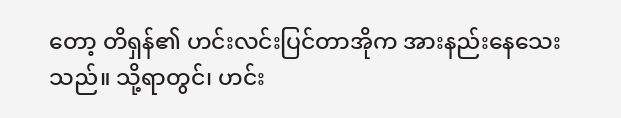တော့ တိရှန်၏ ဟင်းလင်းပြင်တာအိုက အားနည်းနေသေးသည်။ သို့ရာတွင်၊ ဟင်း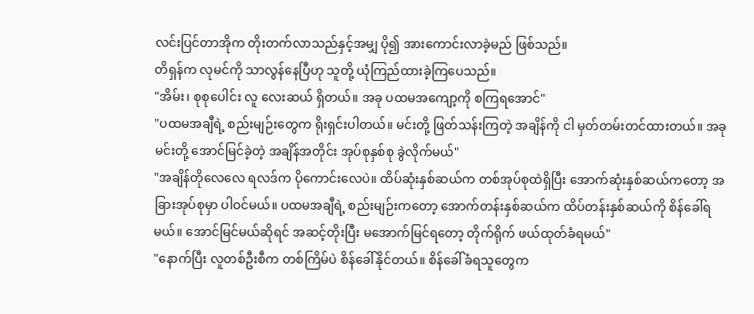လင်းပြင်တာအိုက တိုးတက်လာသည်နှင့်အမျှ ပို၍ အားကောင်းလာခဲ့မည် ဖြစ်သည်။
တိရှန်က လုမင်ကို သာလွန်နေပြီဟု သူတို့ ယုံကြည်ထားခဲ့ကြပေသည်။
"အိမ်း၊ စုစုပေါင်း လူ လေးဆယ် ရှိတယ်။ အခု ပထမအကျော့ကို စကြရအောင်"
"ပထမအချီရဲ့ စည်းမျဉ်းတွေက ရိုးရှင်းပါတယ်။ မင်းတို့ ဖြတ်သန်းကြတဲ့ အချိန်ကို ငါ မှတ်တမ်းတင်ထားတယ်။ အခု မင်းတို့ အောင်မြင်ခဲ့တဲ့ အချိန်အတိုင်း အုပ်စုနှစ်စု ခွဲလိုက်မယ်"
"အချိန်တိုလေလေ ရလဒ်က ပိုကောင်းလေပဲ။ ထိပ်ဆုံးနှစ်ဆယ်က တစ်အုပ်စုထဲရှိပြီး အောက်ဆုံးနှစ်ဆယ်ကတော့ အခြားအုပ်စုမှာ ပါဝင်မယ်။ ပထမအချီရဲ့ စည်းမျဉ်းကတော့ အောက်တန်းနှစ်ဆယ်က ထိပ်တန်းနှစ်ဆယ်ကို စိန်ခေါ်ရမယ်။ အောင်မြင်မယ်ဆိုရင် အဆင့်တိုးပြီး မအောက်မြင်ရတော့ တိုက်ရိုက် ဖယ်ထုတ်ခံရမယ်"
"နောက်ပြီး လူတစ်ဦးစီက တစ်ကြိမ်ပဲ စိန်ခေါ်နိုင်တယ်။ စိန်ခေါ်ခံရသူတွေက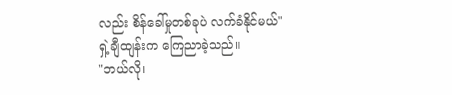လည်း စိန်ခေါ်မှုတစ်ခုပဲ လက်ခံနိုင်မယ်"
ရှဲ့ချီထျန်းက ကြေညာခဲ့သည်။
"ဘယ်လို၊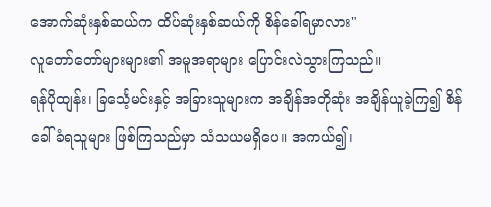အောက်ဆုံးနှစ်ဆယ်က ထိပ်ဆုံးနှစ်ဆယ်ကို စိန်ခေါ်ရမှာလား"
လူတော်တော်များများ၏ အမူအရာများ ပြောင်းလဲသွားကြသည်။
ရန်ပိုထျန်း၊ ခြင်္သေ့မင်းနှင့် အခြားသူများက အချိန်အတိုဆုံး အချိန်ယူခဲ့ကြ၍ စိန်ခေါ်ခံရသူများ ဖြစ်ကြသည်မှာ သံသယမရှိပေ။ အကယ်၍၊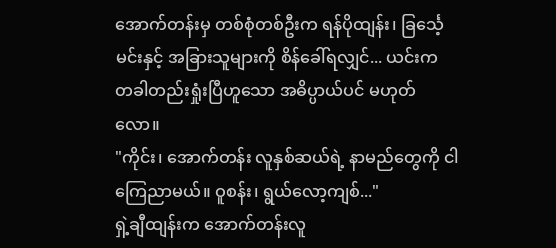အောက်တန်းမှ တစ်စုံတစ်ဦးက ရန်ပိုထျန်း၊ ခြင်္သေ့မင်းနှင့် အခြားသူများကို စိန်ခေါ်ရလျှင်... ယင်းက တခါတည်းရှုံးပြီဟူသော အဓိပ္ပာယ်ပင် မဟုတ်လော။
"ကိုင်း၊ အောက်တန်း လူနှစ်ဆယ်ရဲ့ နာမည်တွေကို ငါကြေညာမယ်။ ဝူစန်း၊ ရွယ်လော့ကျစ်..."
ရှဲ့ချီထျန်းက အောက်တန်းလူ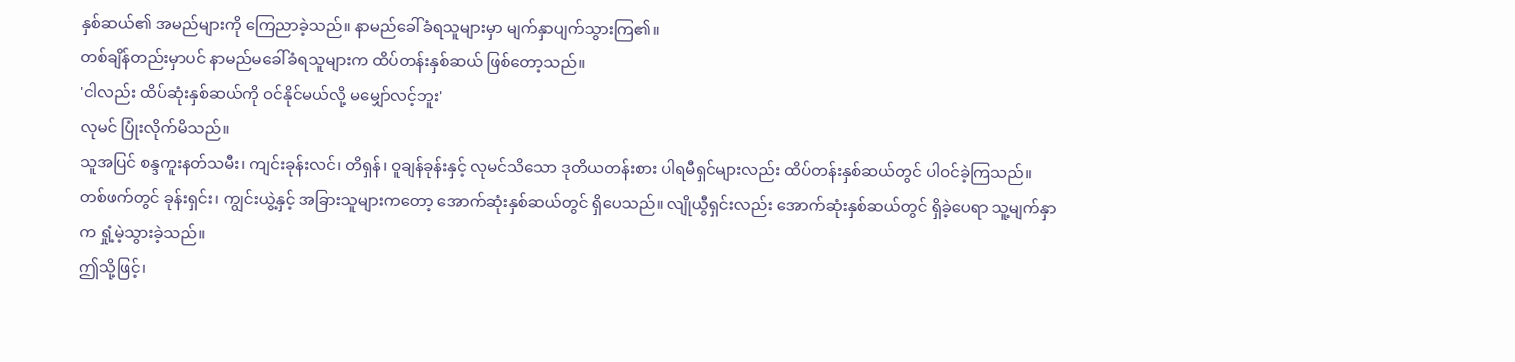နှစ်ဆယ်၏ အမည်များကို ကြေညာခဲ့သည်။ နာမည်ခေါ်ခံရသူများမှာ မျက်နှာပျက်သွားကြ၏။
တစ်ချိန်တည်းမှာပင် နာမည်မခေါ်ခံရသူများက ထိပ်တန်းနှစ်ဆယ် ဖြစ်တော့သည်။
'ငါလည်း ထိပ်ဆုံးနှစ်ဆယ်ကို ဝင်နိုင်မယ်လို့ မမျှော်လင့်ဘူး'
လုမင် ပြုံးလိုက်မိသည်။
သူအပြင် စန္ဒကူးနတ်သမီး၊ ကျင်းခုန်းလင်၊ တိရှန်၊ ဝူချန်ခုန်းနှင့် လုမင်သိသော ဒုတိယတန်းစား ပါရမီရှင်များလည်း ထိပ်တန်းနှစ်ဆယ်တွင် ပါဝင်ခဲ့ကြသည်။
တစ်ဖက်တွင် ခုန်းရှင်း၊ ကျွင်းယွဲ့နှင့် အခြားသူများကတော့ အောက်ဆုံးနှစ်ဆယ်တွင် ရှိပေသည်။ လျိုယွီရှင်းလည်း အောက်ဆုံးနှစ်ဆယ်တွင် ရှိခဲ့ပေရာ သူ့မျက်နှာက ရှုံ့မဲ့သွားခဲ့သည်။
ဤသို့ဖြင့်၊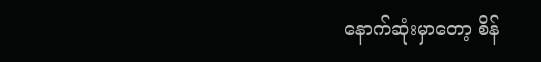နောက်ဆုံးမှာတော့ စိန်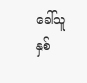ခေါ်သူ နှစ်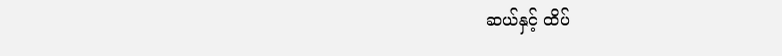ဆယ်နှင့် ထိပ်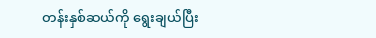တန်းနှစ်ဆယ်ကို ရွေးချယ်ပြီး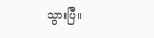သွားပြီ။